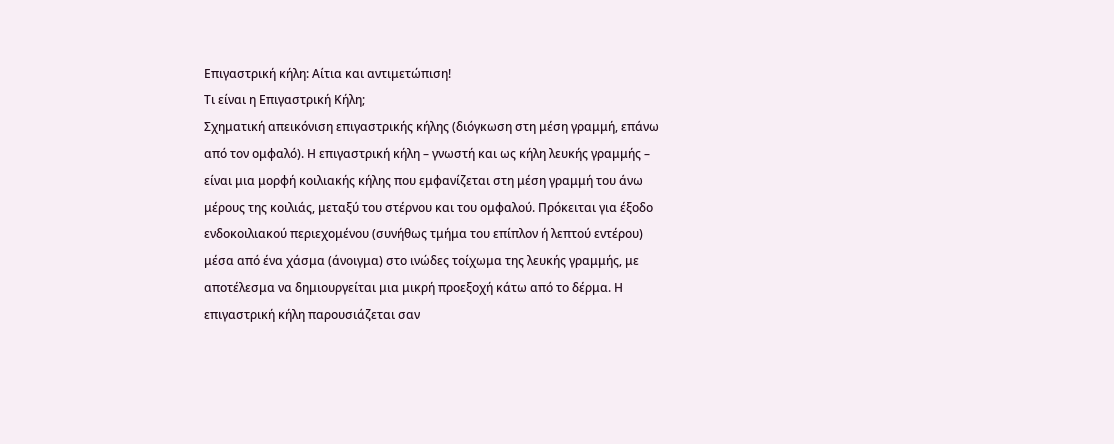Επιγαστρική κήλη: Αίτια και αντιμετώπιση!
Τι είναι η Επιγαστρική Κήλη;
Σχηματική απεικόνιση επιγαστρικής κήλης (διόγκωση στη μέση γραμμή, επάνω από τον ομφαλό). Η επιγαστρική κήλη – γνωστή και ως κήλη λευκής γραμμής – είναι μια μορφή κοιλιακής κήλης που εμφανίζεται στη μέση γραμμή του άνω μέρους της κοιλιάς, μεταξύ του στέρνου και του ομφαλού. Πρόκειται για έξοδο ενδοκοιλιακού περιεχομένου (συνήθως τμήμα του επίπλον ή λεπτού εντέρου) μέσα από ένα χάσμα (άνοιγμα) στο ινώδες τοίχωμα της λευκής γραμμής, με αποτέλεσμα να δημιουργείται μια μικρή προεξοχή κάτω από το δέρμα. Η επιγαστρική κήλη παρουσιάζεται σαν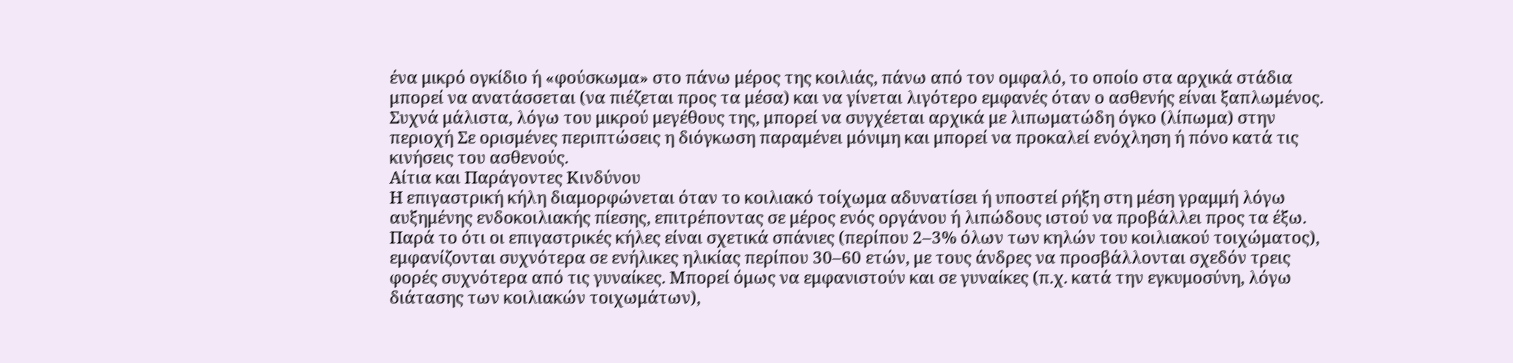ένα μικρό ογκίδιο ή «φούσκωμα» στο πάνω μέρος της κοιλιάς, πάνω από τον ομφαλό, το οποίο στα αρχικά στάδια μπορεί να ανατάσσεται (να πιέζεται προς τα μέσα) και να γίνεται λιγότερο εμφανές όταν ο ασθενής είναι ξαπλωμένος. Συχνά μάλιστα, λόγω του μικρού μεγέθους της, μπορεί να συγχέεται αρχικά με λιπωματώδη όγκο (λίπωμα) στην περιοχή Σε ορισμένες περιπτώσεις η διόγκωση παραμένει μόνιμη και μπορεί να προκαλεί ενόχληση ή πόνο κατά τις κινήσεις του ασθενούς.
Αίτια και Παράγοντες Κινδύνου
Η επιγαστρική κήλη διαμορφώνεται όταν το κοιλιακό τοίχωμα αδυνατίσει ή υποστεί ρήξη στη μέση γραμμή λόγω αυξημένης ενδοκοιλιακής πίεσης, επιτρέποντας σε μέρος ενός οργάνου ή λιπώδους ιστού να προβάλλει προς τα έξω. Παρά το ότι οι επιγαστρικές κήλες είναι σχετικά σπάνιες (περίπου 2–3% όλων των κηλών του κοιλιακού τοιχώματος), εμφανίζονται συχνότερα σε ενήλικες ηλικίας περίπου 30–60 ετών, με τους άνδρες να προσβάλλονται σχεδόν τρεις φορές συχνότερα από τις γυναίκες. Μπορεί όμως να εμφανιστούν και σε γυναίκες (π.χ. κατά την εγκυμοσύνη, λόγω διάτασης των κοιλιακών τοιχωμάτων),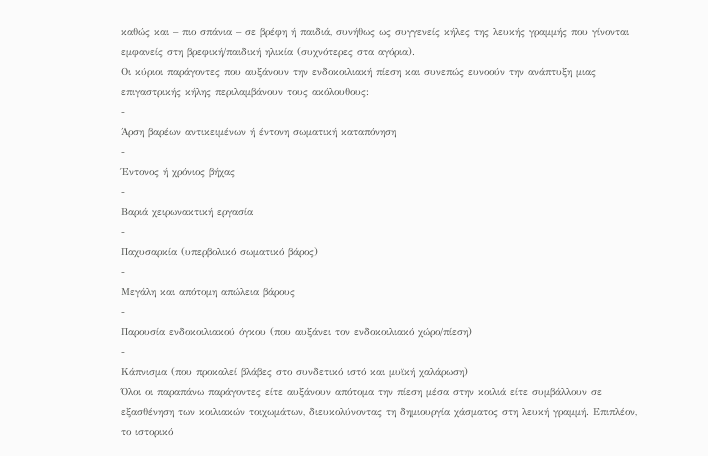καθώς και – πιο σπάνια – σε βρέφη ή παιδιά, συνήθως ως συγγενείς κήλες της λευκής γραμμής που γίνονται εμφανείς στη βρεφική/παιδική ηλικία (συχνότερες στα αγόρια).
Οι κύριοι παράγοντες που αυξάνουν την ενδοκοιλιακή πίεση και συνεπώς ευνοούν την ανάπτυξη μιας επιγαστρικής κήλης περιλαμβάνουν τους ακόλουθους:
-
Άρση βαρέων αντικειμένων ή έντονη σωματική καταπόνηση
-
Έντονος ή χρόνιος βήχας
-
Βαριά χειρωνακτική εργασία
-
Παχυσαρκία (υπερβολικό σωματικό βάρος)
-
Μεγάλη και απότομη απώλεια βάρους
-
Παρουσία ενδοκοιλιακού όγκου (που αυξάνει τον ενδοκοιλιακό χώρο/πίεση)
-
Κάπνισμα (που προκαλεί βλάβες στο συνδετικό ιστό και μυϊκή χαλάρωση)
Όλοι οι παραπάνω παράγοντες είτε αυξάνουν απότομα την πίεση μέσα στην κοιλιά είτε συμβάλλουν σε εξασθένηση των κοιλιακών τοιχωμάτων, διευκολύνοντας τη δημιουργία χάσματος στη λευκή γραμμή. Επιπλέον, το ιστορικό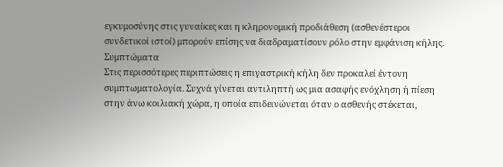εγκυμοσύνης στις γυναίκες και η κληρονομική προδιάθεση (ασθενέστεροι συνδετικοί ιστοί) μπορούν επίσης να διαδραματίσουν ρόλο στην εμφάνιση κήλης.
Συμπτώματα
Στις περισσότερες περιπτώσεις η επιγαστρική κήλη δεν προκαλεί έντονη συμπτωματολογία. Συχνά γίνεται αντιληπτή ως μια ασαφής ενόχληση ή πίεση στην άνω κοιλιακή χώρα, η οποία επιδεινώνεται όταν ο ασθενής στέκεται,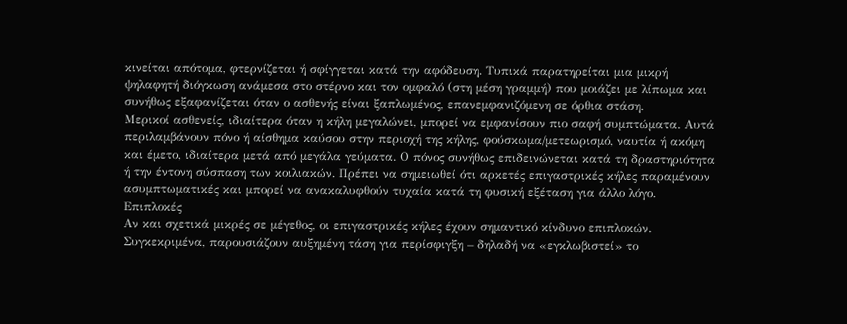κινείται απότομα, φτερνίζεται ή σφίγγεται κατά την αφόδευση. Τυπικά παρατηρείται μια μικρή ψηλαφητή διόγκωση ανάμεσα στο στέρνο και τον ομφαλό (στη μέση γραμμή) που μοιάζει με λίπωμα και συνήθως εξαφανίζεται όταν ο ασθενής είναι ξαπλωμένος, επανεμφανιζόμενη σε όρθια στάση.
Μερικοί ασθενείς, ιδιαίτερα όταν η κήλη μεγαλώνει, μπορεί να εμφανίσουν πιο σαφή συμπτώματα. Αυτά περιλαμβάνουν πόνο ή αίσθημα καύσου στην περιοχή της κήλης, φούσκωμα/μετεωρισμό, ναυτία ή ακόμη και έμετο, ιδιαίτερα μετά από μεγάλα γεύματα. Ο πόνος συνήθως επιδεινώνεται κατά τη δραστηριότητα ή την έντονη σύσπαση των κοιλιακών. Πρέπει να σημειωθεί ότι αρκετές επιγαστρικές κήλες παραμένουν ασυμπτωματικές και μπορεί να ανακαλυφθούν τυχαία κατά τη φυσική εξέταση για άλλο λόγο.
Επιπλοκές
Αν και σχετικά μικρές σε μέγεθος, οι επιγαστρικές κήλες έχουν σημαντικό κίνδυνο επιπλοκών. Συγκεκριμένα, παρουσιάζουν αυξημένη τάση για περίσφιγξη – δηλαδή να «εγκλωβιστεί» το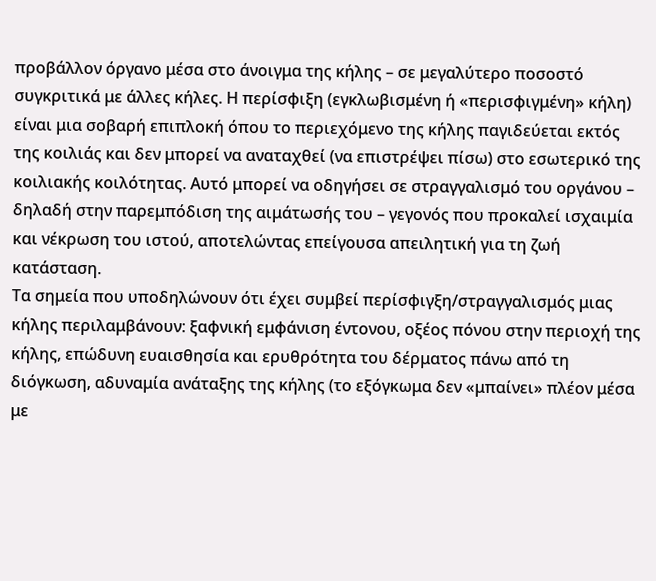προβάλλον όργανο μέσα στο άνοιγμα της κήλης – σε μεγαλύτερο ποσοστό συγκριτικά με άλλες κήλες. Η περίσφιξη (εγκλωβισμένη ή «περισφιγμένη» κήλη) είναι μια σοβαρή επιπλοκή όπου το περιεχόμενο της κήλης παγιδεύεται εκτός της κοιλιάς και δεν μπορεί να αναταχθεί (να επιστρέψει πίσω) στο εσωτερικό της κοιλιακής κοιλότητας. Αυτό μπορεί να οδηγήσει σε στραγγαλισμό του οργάνου – δηλαδή στην παρεμπόδιση της αιμάτωσής του – γεγονός που προκαλεί ισχαιμία και νέκρωση του ιστού, αποτελώντας επείγουσα απειλητική για τη ζωή κατάσταση.
Τα σημεία που υποδηλώνουν ότι έχει συμβεί περίσφιγξη/στραγγαλισμός μιας κήλης περιλαμβάνουν: ξαφνική εμφάνιση έντονου, οξέος πόνου στην περιοχή της κήλης, επώδυνη ευαισθησία και ερυθρότητα του δέρματος πάνω από τη διόγκωση, αδυναμία ανάταξης της κήλης (το εξόγκωμα δεν «μπαίνει» πλέον μέσα με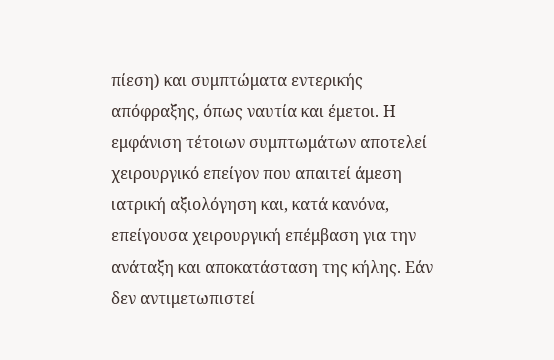πίεση) και συμπτώματα εντερικής απόφραξης, όπως ναυτία και έμετοι. Η εμφάνιση τέτοιων συμπτωμάτων αποτελεί χειρουργικό επείγον που απαιτεί άμεση ιατρική αξιολόγηση και, κατά κανόνα, επείγουσα χειρουργική επέμβαση για την ανάταξη και αποκατάσταση της κήλης. Εάν δεν αντιμετωπιστεί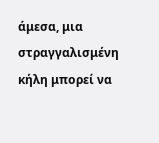άμεσα, μια στραγγαλισμένη κήλη μπορεί να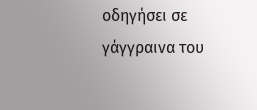οδηγήσει σε γάγγραινα του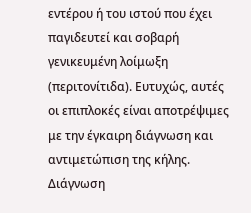εντέρου ή του ιστού που έχει παγιδευτεί και σοβαρή γενικευμένη λοίμωξη (περιτονίτιδα). Ευτυχώς, αυτές οι επιπλοκές είναι αποτρέψιμες με την έγκαιρη διάγνωση και αντιμετώπιση της κήλης.
Διάγνωση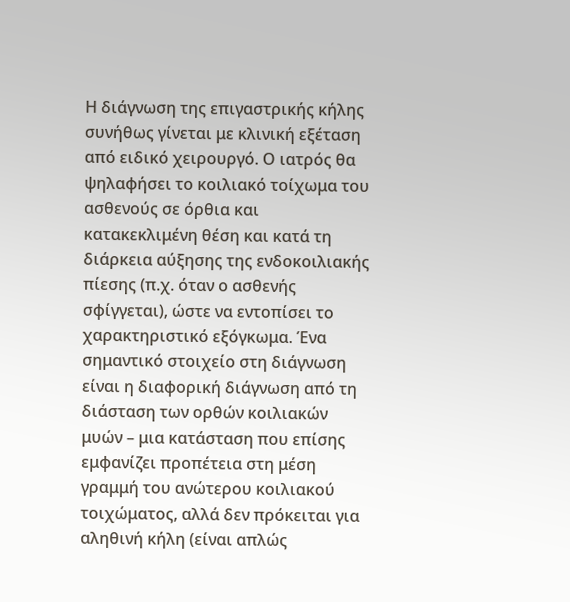Η διάγνωση της επιγαστρικής κήλης συνήθως γίνεται με κλινική εξέταση από ειδικό χειρουργό. Ο ιατρός θα ψηλαφήσει το κοιλιακό τοίχωμα του ασθενούς σε όρθια και κατακεκλιμένη θέση και κατά τη διάρκεια αύξησης της ενδοκοιλιακής πίεσης (π.χ. όταν ο ασθενής σφίγγεται), ώστε να εντοπίσει το χαρακτηριστικό εξόγκωμα. Ένα σημαντικό στοιχείο στη διάγνωση είναι η διαφορική διάγνωση από τη διάσταση των ορθών κοιλιακών μυών – μια κατάσταση που επίσης εμφανίζει προπέτεια στη μέση γραμμή του ανώτερου κοιλιακού τοιχώματος, αλλά δεν πρόκειται για αληθινή κήλη (είναι απλώς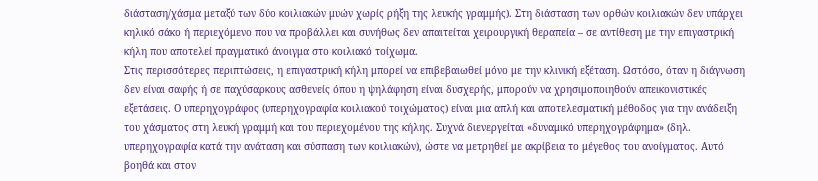διάσταση/χάσμα μεταξύ των δύο κοιλιακών μυών χωρίς ρήξη της λευκής γραμμής). Στη διάσταση των ορθών κοιλιακών δεν υπάρχει κηλικό σάκο ή περιεχόμενο που να προβάλλει και συνήθως δεν απαιτείται χειρουργική θεραπεία – σε αντίθεση με την επιγαστρική κήλη που αποτελεί πραγματικό άνοιγμα στο κοιλιακό τοίχωμα.
Στις περισσότερες περιπτώσεις, η επιγαστρική κήλη μπορεί να επιβεβαιωθεί μόνο με την κλινική εξέταση. Ωστόσο, όταν η διάγνωση δεν είναι σαφής ή σε παχύσαρκους ασθενείς όπου η ψηλάφηση είναι δυσχερής, μπορούν να χρησιμοποιηθούν απεικονιστικές εξετάσεις. Ο υπερηχογράφος (υπερηχογραφία κοιλιακού τοιχώματος) είναι μια απλή και αποτελεσματική μέθοδος για την ανάδειξη του χάσματος στη λευκή γραμμή και του περιεχομένου της κήλης. Συχνά διενεργείται «δυναμικό υπερηχογράφημα» (δηλ. υπερηχογραφία κατά την ανάταση και σύσπαση των κοιλιακών), ώστε να μετρηθεί με ακρίβεια το μέγεθος του ανοίγματος. Αυτό βοηθά και στον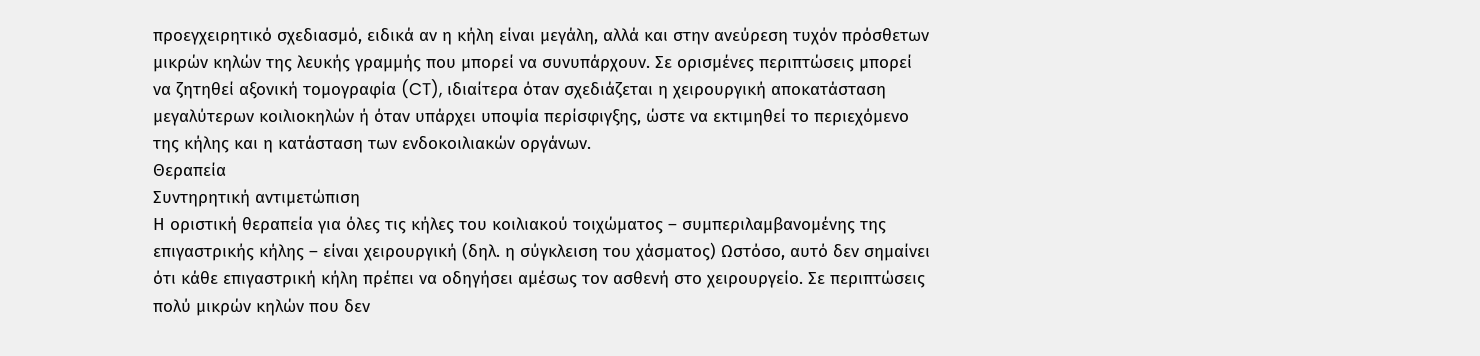προεγχειρητικό σχεδιασμό, ειδικά αν η κήλη είναι μεγάλη, αλλά και στην ανεύρεση τυχόν πρόσθετων μικρών κηλών της λευκής γραμμής που μπορεί να συνυπάρχουν. Σε ορισμένες περιπτώσεις μπορεί να ζητηθεί αξονική τομογραφία (CT), ιδιαίτερα όταν σχεδιάζεται η χειρουργική αποκατάσταση μεγαλύτερων κοιλιοκηλών ή όταν υπάρχει υποψία περίσφιγξης, ώστε να εκτιμηθεί το περιεχόμενο της κήλης και η κατάσταση των ενδοκοιλιακών οργάνων.
Θεραπεία
Συντηρητική αντιμετώπιση
Η οριστική θεραπεία για όλες τις κήλες του κοιλιακού τοιχώματος – συμπεριλαμβανομένης της επιγαστρικής κήλης – είναι χειρουργική (δηλ. η σύγκλειση του χάσματος) Ωστόσο, αυτό δεν σημαίνει ότι κάθε επιγαστρική κήλη πρέπει να οδηγήσει αμέσως τον ασθενή στο χειρουργείο. Σε περιπτώσεις πολύ μικρών κηλών που δεν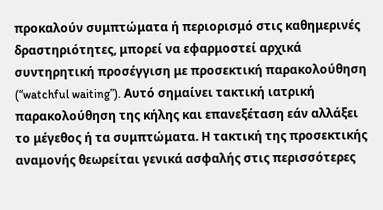προκαλούν συμπτώματα ή περιορισμό στις καθημερινές δραστηριότητες, μπορεί να εφαρμοστεί αρχικά συντηρητική προσέγγιση με προσεκτική παρακολούθηση (“watchful waiting”). Αυτό σημαίνει τακτική ιατρική παρακολούθηση της κήλης και επανεξέταση εάν αλλάξει το μέγεθος ή τα συμπτώματα. Η τακτική της προσεκτικής αναμονής θεωρείται γενικά ασφαλής στις περισσότερες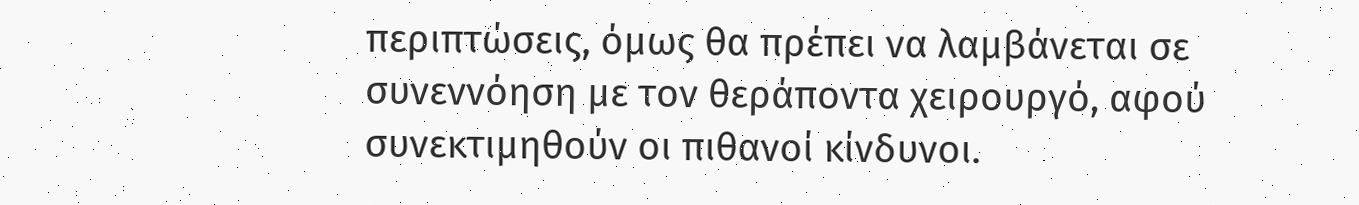περιπτώσεις, όμως θα πρέπει να λαμβάνεται σε συνεννόηση με τον θεράποντα χειρουργό, αφού συνεκτιμηθούν οι πιθανοί κίνδυνοι.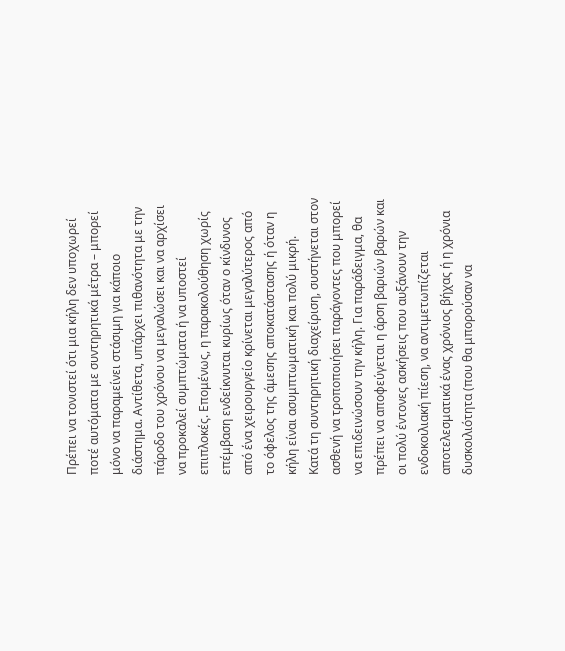Πρέπει να τονιστεί ότι μια κήλη δεν υποχωρεί ποτέ αυτόματα με συντηρητικά μέτρα – μπορεί μόνο να παραμείνει στάσιμη για κάποιο διάστημα. Αντίθετα, υπάρχει πιθανότητα με την πάροδο του χρόνου να μεγαλώσει και να αρχίσει να προκαλεί συμπτώματα ή να υποστεί επιπλοκές. Επομένως, η παρακολούθηση χωρίς επέμβαση ενδείκνυται κυρίως όταν ο κίνδυνος από ένα χειρουργείο κρίνεται μεγαλύτερος από το όφελος της άμεσης αποκατάστασης ή όταν η κήλη είναι ασυμπτωματική και πολύ μικρή.
Κατά τη συντηρητική διαχείριση, συστήνεται στον ασθενή να τροποποιήσει παράγοντες που μπορεί να επιδεινώσουν την κήλη. Για παράδειγμα, θα πρέπει να αποφεύγεται η άρση βαριών βαρών και οι πολύ έντονες ασκήσεις που αυξάνουν την ενδοκοιλιακή πίεση, να αντιμετωπίζεται αποτελεσματικά ένας χρόνιος βήχας ή η χρόνια δυσκοιλιότητα (που θα μπορούσαν να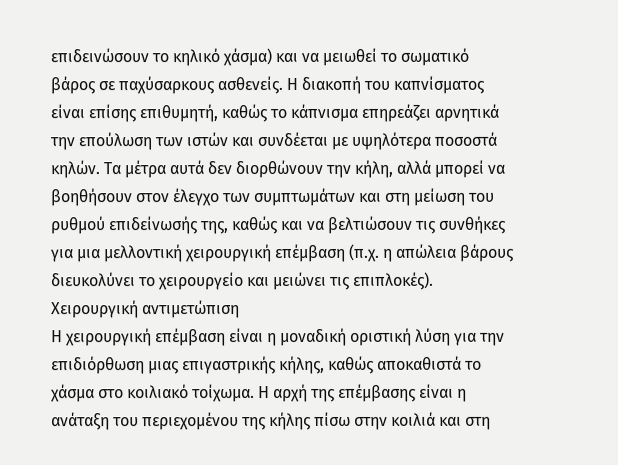επιδεινώσουν το κηλικό χάσμα) και να μειωθεί το σωματικό βάρος σε παχύσαρκους ασθενείς. Η διακοπή του καπνίσματος είναι επίσης επιθυμητή, καθώς το κάπνισμα επηρεάζει αρνητικά την επούλωση των ιστών και συνδέεται με υψηλότερα ποσοστά κηλών. Τα μέτρα αυτά δεν διορθώνουν την κήλη, αλλά μπορεί να βοηθήσουν στον έλεγχο των συμπτωμάτων και στη μείωση του ρυθμού επιδείνωσής της, καθώς και να βελτιώσουν τις συνθήκες για μια μελλοντική χειρουργική επέμβαση (π.χ. η απώλεια βάρους διευκολύνει το χειρουργείο και μειώνει τις επιπλοκές).
Χειρουργική αντιμετώπιση
Η χειρουργική επέμβαση είναι η μοναδική οριστική λύση για την επιδιόρθωση μιας επιγαστρικής κήλης, καθώς αποκαθιστά το χάσμα στο κοιλιακό τοίχωμα. Η αρχή της επέμβασης είναι η ανάταξη του περιεχομένου της κήλης πίσω στην κοιλιά και στη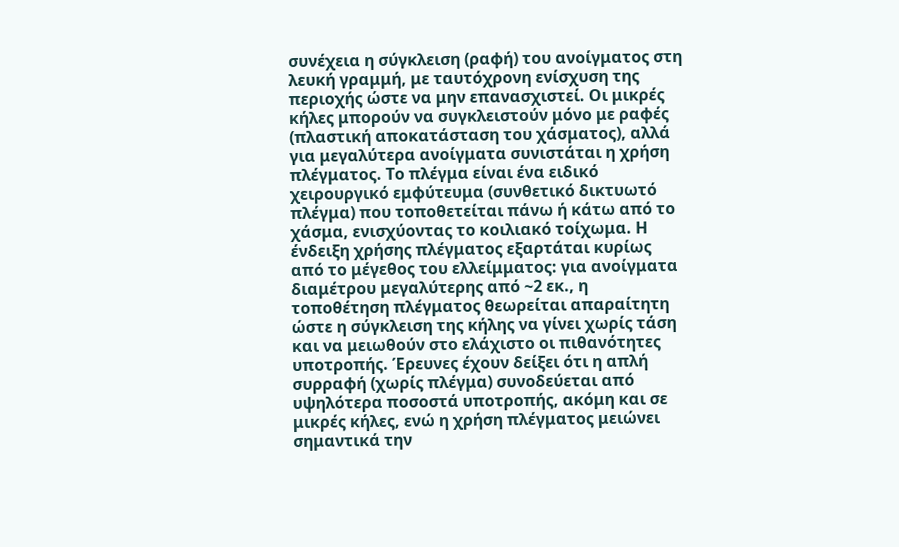συνέχεια η σύγκλειση (ραφή) του ανοίγματος στη λευκή γραμμή, με ταυτόχρονη ενίσχυση της περιοχής ώστε να μην επανασχιστεί. Οι μικρές κήλες μπορούν να συγκλειστούν μόνο με ραφές (πλαστική αποκατάσταση του χάσματος), αλλά για μεγαλύτερα ανοίγματα συνιστάται η χρήση πλέγματος. Το πλέγμα είναι ένα ειδικό χειρουργικό εμφύτευμα (συνθετικό δικτυωτό πλέγμα) που τοποθετείται πάνω ή κάτω από το χάσμα, ενισχύοντας το κοιλιακό τοίχωμα. Η ένδειξη χρήσης πλέγματος εξαρτάται κυρίως από το μέγεθος του ελλείμματος: για ανοίγματα διαμέτρου μεγαλύτερης από ~2 εκ., η τοποθέτηση πλέγματος θεωρείται απαραίτητη ώστε η σύγκλειση της κήλης να γίνει χωρίς τάση και να μειωθούν στο ελάχιστο οι πιθανότητες υποτροπής. Έρευνες έχουν δείξει ότι η απλή συρραφή (χωρίς πλέγμα) συνοδεύεται από υψηλότερα ποσοστά υποτροπής, ακόμη και σε μικρές κήλες, ενώ η χρήση πλέγματος μειώνει σημαντικά την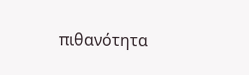πιθανότητα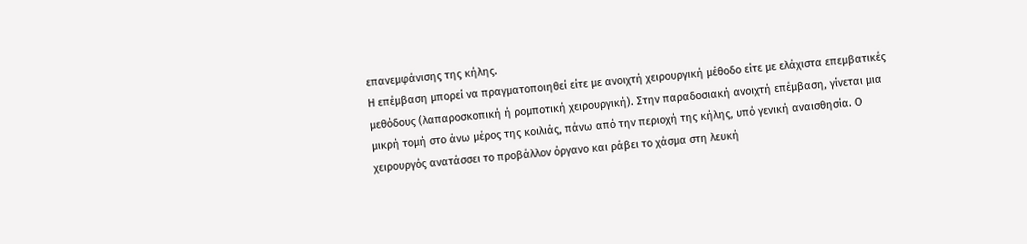επανεμφάνισης της κήλης.
Η επέμβαση μπορεί να πραγματοποιηθεί είτε με ανοιχτή χειρουργική μέθοδο είτε με ελάχιστα επεμβατικές μεθόδους (λαπαροσκοπική ή ρομποτική χειρουργική). Στην παραδοσιακή ανοιχτή επέμβαση, γίνεται μια μικρή τομή στο άνω μέρος της κοιλιάς, πάνω από την περιοχή της κήλης, υπό γενική αναισθησία. Ο χειρουργός ανατάσσει το προβάλλον όργανο και ράβει το χάσμα στη λευκή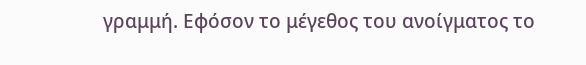γραμμή. Εφόσον το μέγεθος του ανοίγματος το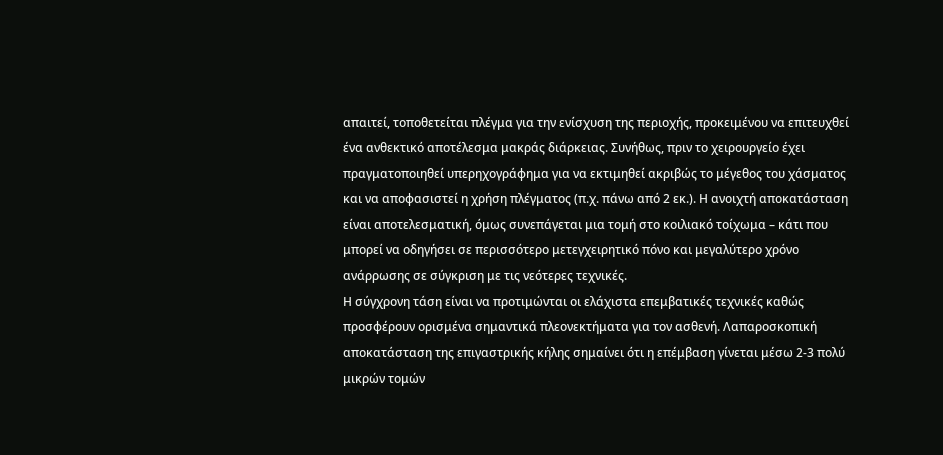απαιτεί, τοποθετείται πλέγμα για την ενίσχυση της περιοχής, προκειμένου να επιτευχθεί ένα ανθεκτικό αποτέλεσμα μακράς διάρκειας. Συνήθως, πριν το χειρουργείο έχει πραγματοποιηθεί υπερηχογράφημα για να εκτιμηθεί ακριβώς το μέγεθος του χάσματος και να αποφασιστεί η χρήση πλέγματος (π.χ. πάνω από 2 εκ.). Η ανοιχτή αποκατάσταση είναι αποτελεσματική, όμως συνεπάγεται μια τομή στο κοιλιακό τοίχωμα – κάτι που μπορεί να οδηγήσει σε περισσότερο μετεγχειρητικό πόνο και μεγαλύτερο χρόνο ανάρρωσης σε σύγκριση με τις νεότερες τεχνικές.
Η σύγχρονη τάση είναι να προτιμώνται οι ελάχιστα επεμβατικές τεχνικές καθώς προσφέρουν ορισμένα σημαντικά πλεονεκτήματα για τον ασθενή. Λαπαροσκοπική αποκατάσταση της επιγαστρικής κήλης σημαίνει ότι η επέμβαση γίνεται μέσω 2-3 πολύ μικρών τομών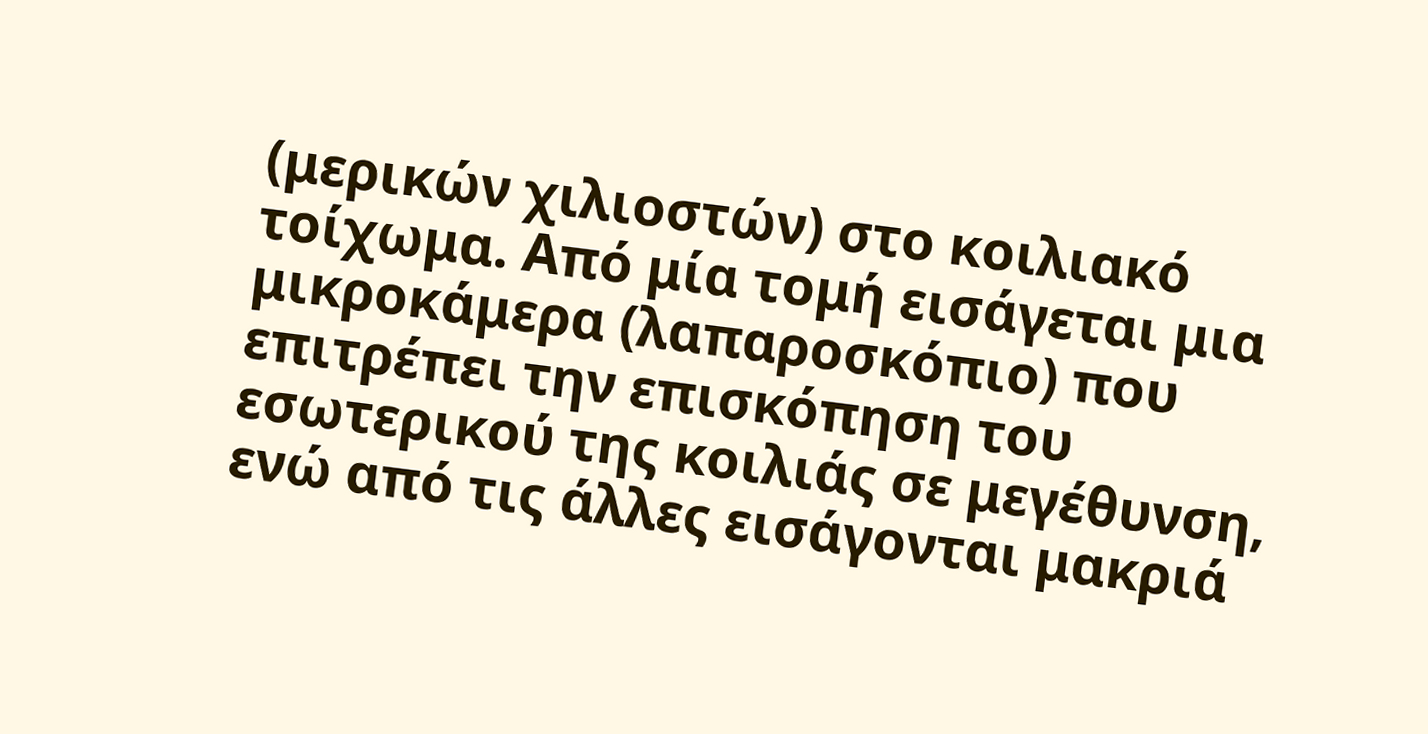(μερικών χιλιοστών) στο κοιλιακό τοίχωμα. Από μία τομή εισάγεται μια μικροκάμερα (λαπαροσκόπιο) που επιτρέπει την επισκόπηση του εσωτερικού της κοιλιάς σε μεγέθυνση, ενώ από τις άλλες εισάγονται μακριά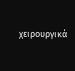χειρουργικά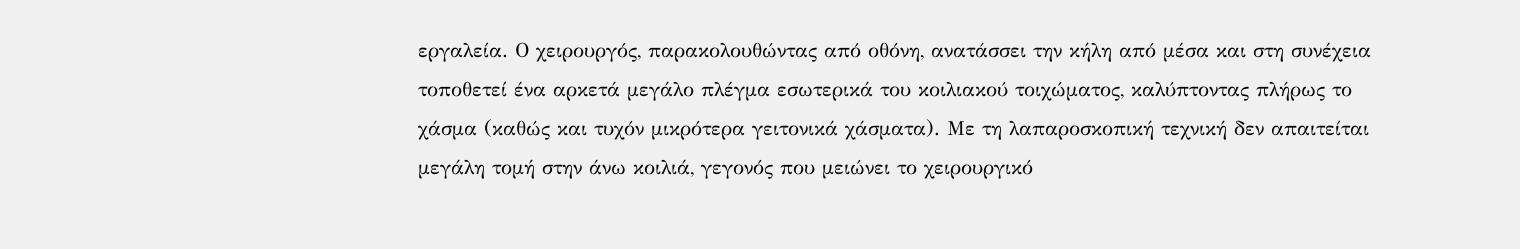εργαλεία. Ο χειρουργός, παρακολουθώντας από οθόνη, ανατάσσει την κήλη από μέσα και στη συνέχεια τοποθετεί ένα αρκετά μεγάλο πλέγμα εσωτερικά του κοιλιακού τοιχώματος, καλύπτοντας πλήρως το χάσμα (καθώς και τυχόν μικρότερα γειτονικά χάσματα). Με τη λαπαροσκοπική τεχνική δεν απαιτείται μεγάλη τομή στην άνω κοιλιά, γεγονός που μειώνει το χειρουργικό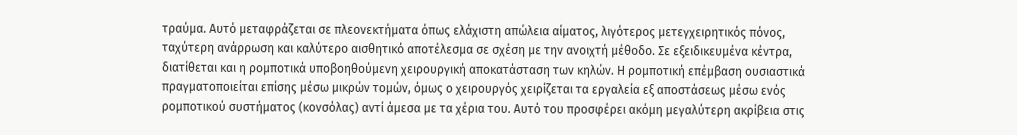τραύμα. Αυτό μεταφράζεται σε πλεονεκτήματα όπως ελάχιστη απώλεια αίματος, λιγότερος μετεγχειρητικός πόνος, ταχύτερη ανάρρωση και καλύτερο αισθητικό αποτέλεσμα σε σχέση με την ανοιχτή μέθοδο. Σε εξειδικευμένα κέντρα, διατίθεται και η ρομποτικά υποβοηθούμενη χειρουργική αποκατάσταση των κηλών. Η ρομποτική επέμβαση ουσιαστικά πραγματοποιείται επίσης μέσω μικρών τομών, όμως ο χειρουργός χειρίζεται τα εργαλεία εξ αποστάσεως μέσω ενός ρομποτικού συστήματος (κονσόλας) αντί άμεσα με τα χέρια του. Αυτό του προσφέρει ακόμη μεγαλύτερη ακρίβεια στις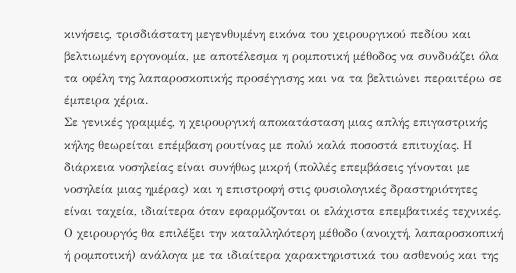κινήσεις, τρισδιάστατη μεγενθυμένη εικόνα του χειρουργικού πεδίου και βελτιωμένη εργονομία, με αποτέλεσμα η ρομποτική μέθοδος να συνδυάζει όλα τα οφέλη της λαπαροσκοπικής προσέγγισης και να τα βελτιώνει περαιτέρω σε έμπειρα χέρια.
Σε γενικές γραμμές, η χειρουργική αποκατάσταση μιας απλής επιγαστρικής κήλης θεωρείται επέμβαση ρουτίνας με πολύ καλά ποσοστά επιτυχίας. Η διάρκεια νοσηλείας είναι συνήθως μικρή (πολλές επεμβάσεις γίνονται με νοσηλεία μιας ημέρας) και η επιστροφή στις φυσιολογικές δραστηριότητες είναι ταχεία, ιδιαίτερα όταν εφαρμόζονται οι ελάχιστα επεμβατικές τεχνικές. Ο χειρουργός θα επιλέξει την καταλληλότερη μέθοδο (ανοιχτή, λαπαροσκοπική ή ρομποτική) ανάλογα με τα ιδιαίτερα χαρακτηριστικά του ασθενούς και της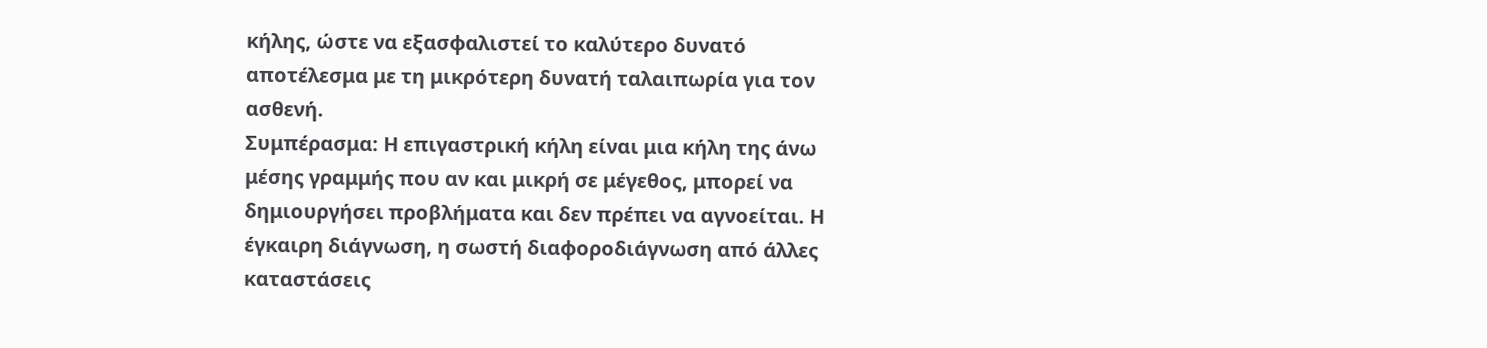κήλης, ώστε να εξασφαλιστεί το καλύτερο δυνατό αποτέλεσμα με τη μικρότερη δυνατή ταλαιπωρία για τον ασθενή.
Συμπέρασμα: Η επιγαστρική κήλη είναι μια κήλη της άνω μέσης γραμμής που αν και μικρή σε μέγεθος, μπορεί να δημιουργήσει προβλήματα και δεν πρέπει να αγνοείται. Η έγκαιρη διάγνωση, η σωστή διαφοροδιάγνωση από άλλες καταστάσεις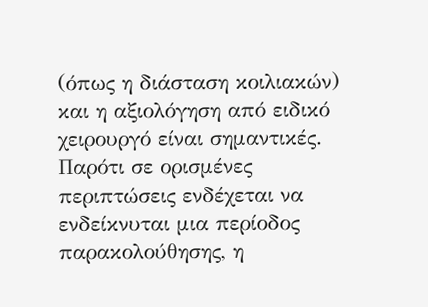(όπως η διάσταση κοιλιακών) και η αξιολόγηση από ειδικό χειρουργό είναι σημαντικές. Παρότι σε ορισμένες περιπτώσεις ενδέχεται να ενδείκνυται μια περίοδος παρακολούθησης, η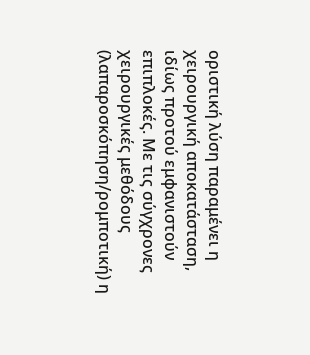οριστική λύση παραμένει η χειρουργική αποκατάσταση, ιδίως προτού εμφανιστούν επιπλοκές. Με τις σύγχρονες χειρουργικές μεθόδους (λαπαροσκόπηση/ρομποτική) η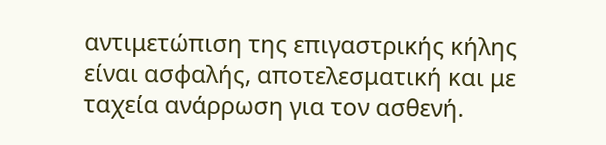αντιμετώπιση της επιγαστρικής κήλης είναι ασφαλής, αποτελεσματική και με ταχεία ανάρρωση για τον ασθενή.